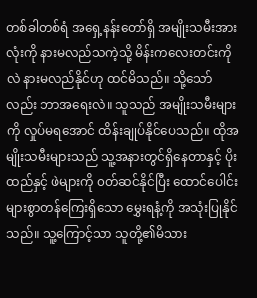တစ်ခါတစ်ရံ အရှေ့နန်းတော်ရှိ အမျိုးသမီးအားလုံးကို နားမလည်သကဲ့သို့ မိန်းကလေးတင်းကိုလဲ နားမလည်နိုင်ဟု ထင်မိသည်။ သို့သော်လည်း ဘာအရေးလဲ။ သူသည် အမျိုးသမီးများကို လှုပ်မရအောင် ထိန်းချုပ်နိုင်ပေသည်။ ထိုအမျိုးသမီးများသည် သူ့အနားတွင်ရှိနေတာနှင့် ပိုးထည်နှင့် ဖဲများကို ၀တ်ဆင်နိုင်ပြီး ထောင်ပေါင်းများစွာတန်ကြေးရှိသော မွှေးရနံ့ကို အသုံးပြုနိုင်သည်။ သူ့ကြောင့်သာ သူတို့၏မိသား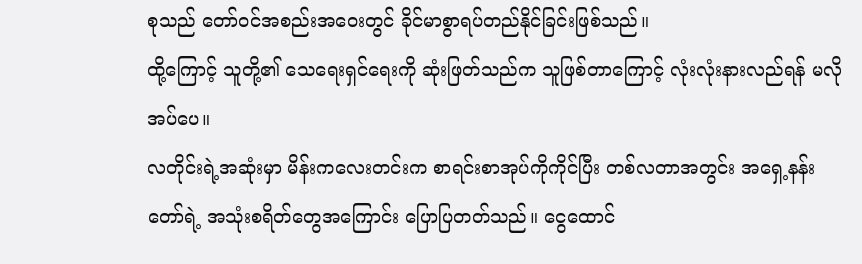စုသည် တော်ဝင်အစည်းအဝေးတွင် ခိုင်မာစွာရပ်တည်နိုင်ခြင်းဖြစ်သည်။
ထို့ကြောင့် သူတို့၏ သေရေးရှင်ရေးကို ဆုံးဖြတ်သည်က သူဖြစ်တာကြောင့် လုံးလုံးနားလည်ရန် မလိုအပ်ပေ။
လတိုင်းရဲ့အဆုံးမှာ မိန်းကလေးတင်းက စာရင်းစာအုပ်ကိုကိုင်ပြီး တစ်လတာအတွင်း အရှေ့နန်းတော်ရဲ့ အသုံးစရိတ်တွေအကြောင်း ပြောပြတတ်သည်။ ငွေထောင်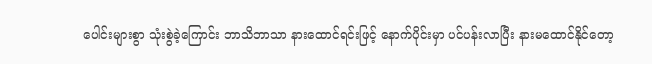ပေါင်းများစွာ သုံးစွဲခဲ့ကြောင်း ဘာသိဘာသာ နားထောင်ရင်းဖြင့် နောက်ပိုင်းမှာ ပင်ပန်းလာပြီး နားမထောင်နိုင်တော့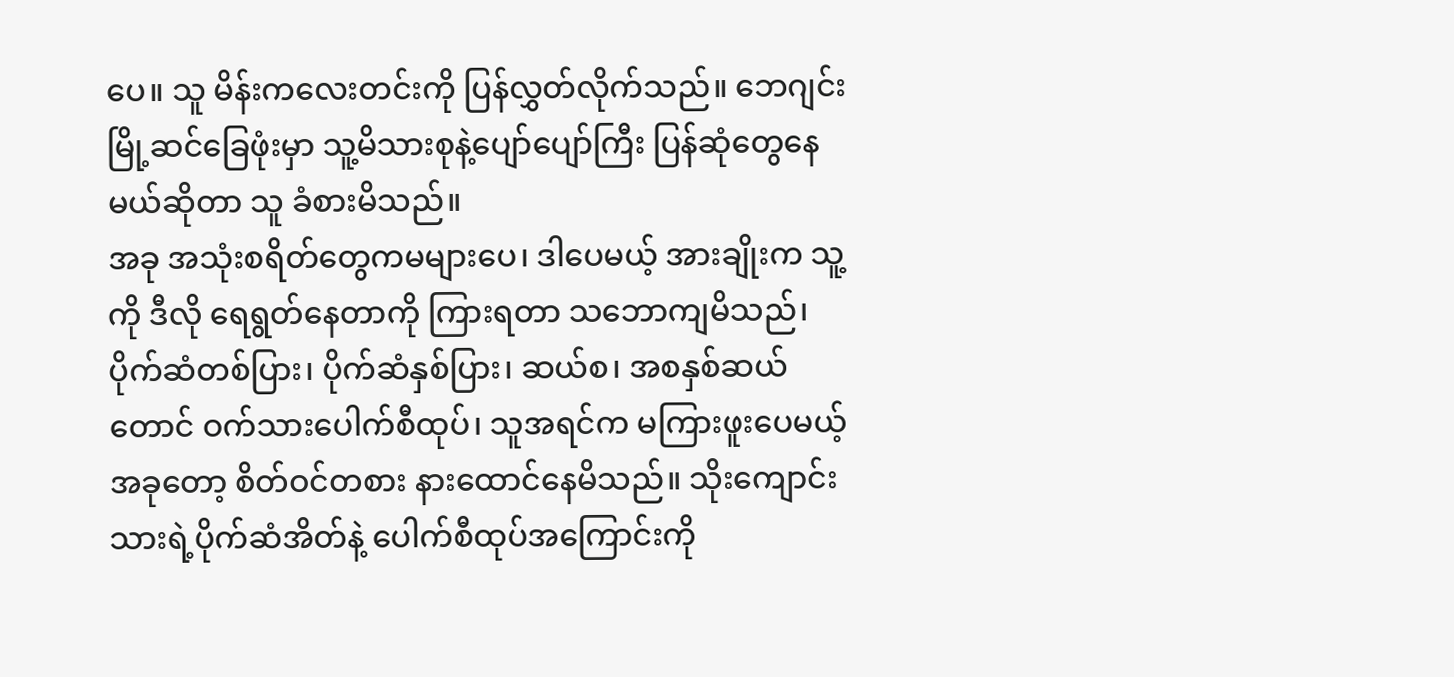ပေ။ သူ မိန်းကလေးတင်းကို ပြန်လွှတ်လိုက်သည်။ ဘေဂျင်းမြို့ဆင်ခြေဖုံးမှာ သူ့မိသားစုနဲ့ပျော်ပျော်ကြီး ပြန်ဆုံတွေနေမယ်ဆိုတာ သူ ခံစားမိသည်။
အခု အသုံးစရိတ်တွေကမများပေ၊ ဒါပေမယ့် အားချိုးက သူ့ကို ဒီလို ရေရွတ်နေတာကို ကြားရတာ သဘောကျမိသည်၊ ပိုက်ဆံတစ်ပြား၊ ပိုက်ဆံနှစ်ပြား၊ ဆယ်စ၊ အစနှစ်ဆယ်တောင် ဝက်သားပေါက်စီထုပ်၊ သူအရင်က မကြားဖူးပေမယ့် အခုတော့ စိတ်ဝင်တစား နားထောင်နေမိသည်။ သိုးကျောင်းသားရဲ့ပိုက်ဆံအိတ်နဲ့ ပေါက်စီထုပ်အကြောင်းကို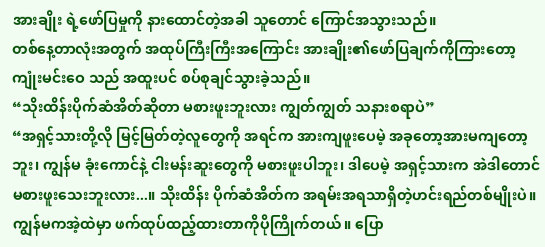အားချိုး ရဲ့ဖော်ပြမှုကို နားထောင်တဲ့အခါ သူတောင် ကြောင်အသွားသည်။
တစ်နေ့တာလုံးအတွက် အထုပ်ကြီးကြီးအကြောင်း အားချိုး၏ဖော်ပြချက်ကိုကြားတော့ ကျုံးမင်းဝေ သည် အထူးပင် စပ်စုချင်သွားခဲ့သည်။
“သိုးထိန်းပိုက်ဆံအိတ်ဆိုတာ မစားဖူးဘူးလား ကျွတ်ကျွတ် သနားစရာပဲ”
“အရှင့်သားတို့လို မြင့်မြတ်တဲ့လူတွေကို အရင်က အားကျဖူးပေမဲ့ အခုတော့အားမကျတော့ဘူး၊ ကျွန်မ ခုံးကောင်နဲ့ ငါးမန်းဆူးတွေကို မစားဖူးပါဘူး၊ ဒါပေမဲ့ အရှင့်သားက အဲဒါတောင် မစားဖူးသေးဘူးလား...။ သိုးထိန်း ပိုက်ဆံအိတ်က အရမ်းအရသာရှိတဲ့ဟင်းရည်တစ်မျိုးပဲ။ ကျွန်မကအဲ့ထဲမှာ ဖက်ထုပ်ထည့်ထားတာကိုပိုကြိုက်တယ်။ ပြော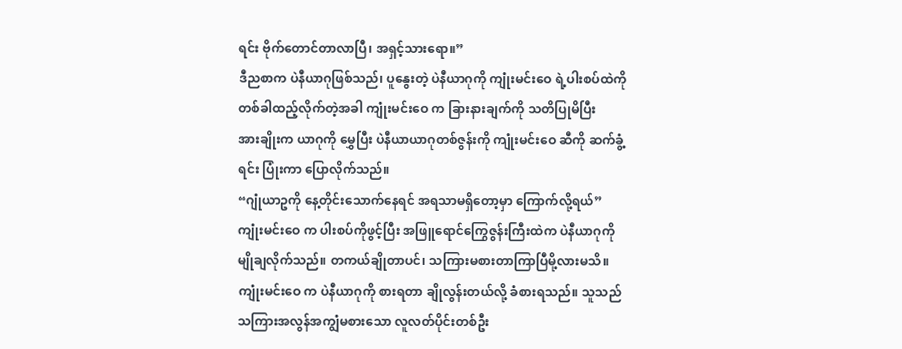ရင်း ဗိုက်တောင်တာလာပြီ၊ အရှင့်သားရော။”
ဒီညစာက ပဲနီယာဂုဖြစ်သည်၊ ပူနွေးတဲ့ ပဲနီယာဂုကို ကျုံးမင်းဝေ ရဲ့ပါးစပ်ထဲကို တစ်ခါထည့်လိုက်တဲ့အခါ ကျုံးမင်းဝေ က ခြားနားချက်ကို သတိပြုမိပြီး
အားချိုးက ယာဂုကို မွှေပြီး ပဲနီယာယာဂုတစ်ဇွန်းကို ကျုံးမင်းဝေ ဆီကို ဆက်ခွံ့ရင်း ပြုံးကာ ပြောလိုက်သည်။
“ဂျုံယာဥကို နေ့တိုင်းသောက်နေရင် အရသာမရှိတော့မှာ ကြောက်လို့ရယ်”
ကျုံးမင်းဝေ က ပါးစပ်ကိုဖွင့်ပြီး အဖြူရောင်ကြွေဇွန်းကြီးထဲက ပဲနီယာဂုကို မျိုချလိုက်သည်။ တကယ်ချိုတာပင်၊ သကြားမစားတာကြာပြီမို့လားမသိ။ ကျုံးမင်းဝေ က ပဲနီယာဂုကို စားရတာ ချိုလွန်းတယ်လို့ ခံစားရသည်။ သူသည် သကြားအလွန်အကျွံမစားသော လူလတ်ပိုင်းတစ်ဦး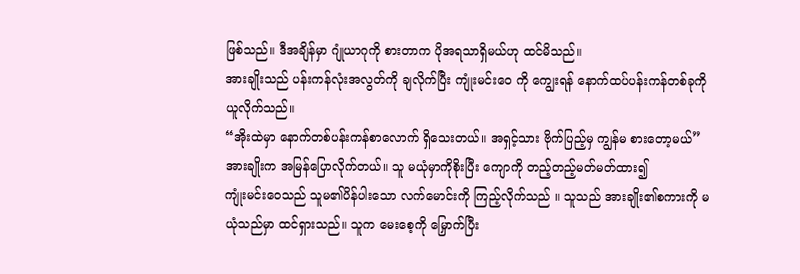ဖြစ်သည်။ ဒီအချိန်မှာ ဂျုံယာဂုကို စားတာက ပိုအရသာရှိမယ်ဟု ထင်မိသည်။
အားချိုးသည် ပန်းကန်လုံးအလွတ်ကို ချလိုက်ပြီး ကျုံးမင်းဝေ ကို ကျွေးရန် နောက်ထပ်ပန်းကန်တစ်ခုကို ယူလိုက်သည်။
“အိုးထဲမှာ နောက်တစ်ပန်းကန်စာလောက် ရှိသေးတယ်။ အရှင့်သား ဗိုက်ပြည့်မှ ကျွန်မ စားတော့မယ်”
အားချိုးက အမြန်ပြောလိုက်တယ်။ သူ မယုံမှာကိုစိုးပြီး ကျောကို တည့်တည့်မတ်မတ်ထား၍
ကျုံးမင်းဝေသည် သူမ၏ပိန်ပါးသော လက်မောင်းကို ကြည့်လိုက်သည် ။ သူသည် အားချိုး၏စကားကို မယုံသည်မှာ ထင်ရှားသည်။ သူက မေးစေ့ကို မြှောက်ပြီး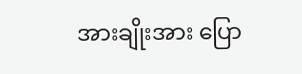အားချိုးအား ပြော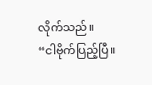လိုက်သည်။
“ငါဗိုက်ပြည့်ပြီ။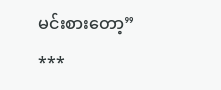မင်းစားတော့”
***